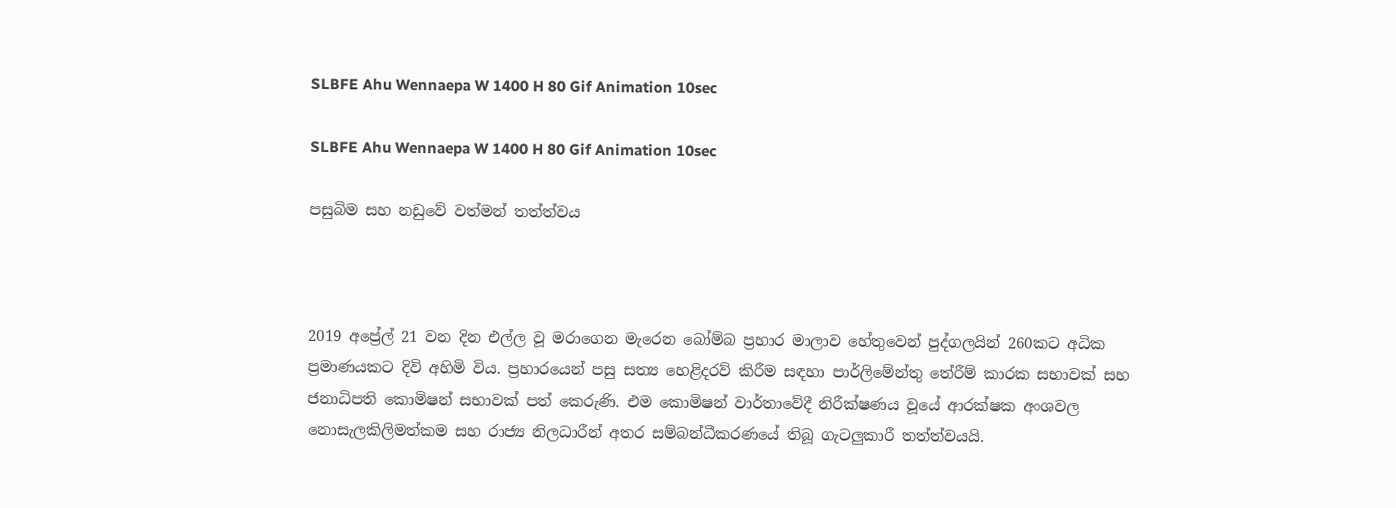SLBFE Ahu Wennaepa W 1400 H 80 Gif Animation 10sec

SLBFE Ahu Wennaepa W 1400 H 80 Gif Animation 10sec

පසුබිම සහ නඩුවේ වත්මන් තත්ත්වය



2019 අප්‍රේල් 21 වන දින එල්ල වූ මරාගෙන මැරෙන බෝම්බ ප්‍රහාර මාලාව හේතුවෙන් පුද්ගලයින් 260කට අධික ප්‍රමාණයකට දිවි අහිමි විය. ප්‍රහාරයෙන් පසු සත්‍ය හෙළිදරව් කිරීම සඳහා පාර්ලිමේන්තු තේරීම් කාරක සභාවක් සහ ජනාධිපති කොමිෂන් සභාවක් පත් කෙරුණි. එම කොමිෂන් වාර්තාවේදී නිරීක්ෂණය වූයේ ආරක්ෂක අංශවල නොසැලකිලිමත්කම සහ රාජ්‍ය නිලධාරීන් අතර සම්බන්ධීකරණයේ තිබූ ගැටලුකාරී තත්ත්වයයි.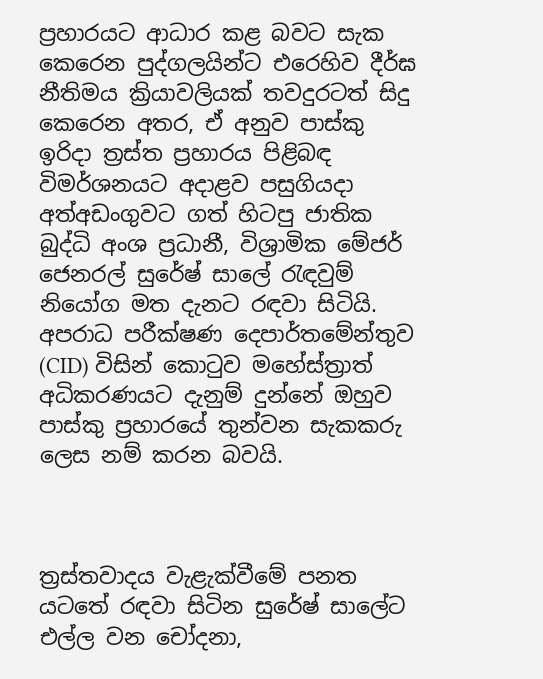ප්‍රහාරයට ආධාර කළ බවට සැක කෙරෙන පුද්ගලයින්ට එරෙහිව දීර්ඝ නීතිමය ක්‍රියාවලියක් තවදුරටත් සිදු කෙරෙන අතර, ඒ අනුව පාස්කු ඉරිදා ත්‍රස්ත ප්‍රහාරය පිළිබඳ විමර්ශනයට අදාළව පසුගියදා අත්අඩංගුවට ගත් හිටපු ජාතික බුද්ධි අංශ ප්‍රධානී, විශ්‍රාමික මේජර් ජෙනරල් සුරේෂ් සාලේ රැඳවුම් නියෝග මත දැනට රඳවා සිටියි. අපරාධ පරීක්ෂණ දෙපාර්තමේන්තුව (CID) විසින් කොටුව මහේස්ත්‍රාත් අධිකරණයට දැනුම් දුන්නේ ඔහුව පාස්කු ප්‍රහාරයේ තුන්වන සැකකරු ලෙස නම් කරන බවයි.



ත්‍රස්තවාදය වැළැක්වීමේ පනත යටතේ රඳවා සිටින සුරේෂ් සාලේට එල්ල වන චෝදනා,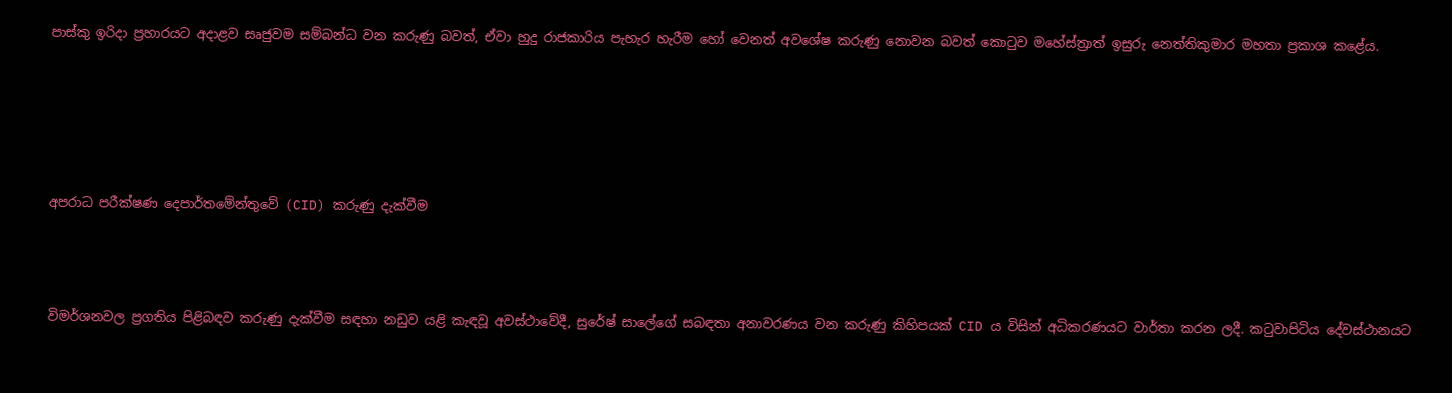පාස්කු ඉරිදා ප්‍රහාරයට අදාළව සෘජුවම සම්බන්ධ වන කරුණු බවත්, ඒවා හුදු රාජකාරිය පැහැර හැරීම හෝ වෙනත් අවශේෂ කරුණු නොවන බවත් කොටුව මහේස්ත්‍රාත් ඉසුරු නෙත්තිකුමාර මහතා ප්‍රකාශ කළේය.





අපරාධ පරීක්ෂණ දෙපාර්තමේන්තුවේ (CID) කරුණු දැක්වීම



විමර්ශනවල ප්‍රගතිය පිළිබඳව කරුණු දැක්වීම සඳහා නඩුව යළි කැඳවූ අවස්ථාවේදී, සුරේෂ් සාලේගේ සබඳතා අනාවරණය වන කරුණු කිහිපයක් CID ය විසින් අධිකරණයට වාර්තා කරන ලදී. කටුවාපිටිය දේවස්ථානයට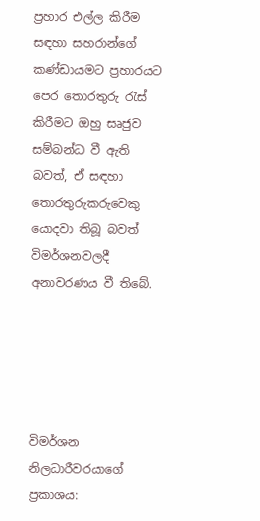ප්‍රහාර එල්ල කිරීම සඳහා සහරාන්ගේ කණ්ඩායමට ප්‍රහාරයට පෙර තොරතුරු රැස් කිරීමට ඔහු සෘජුව සම්බන්ධ වී ඇති බවත්, ඒ සඳහා තොරතුරුකරුවෙකු යොදවා තිබූ බවත් විමර්ශනවලදී අනාවරණය වී තිබේ.





විමර්ශන නිලධාරීවරයාගේ ප්‍රකාශය: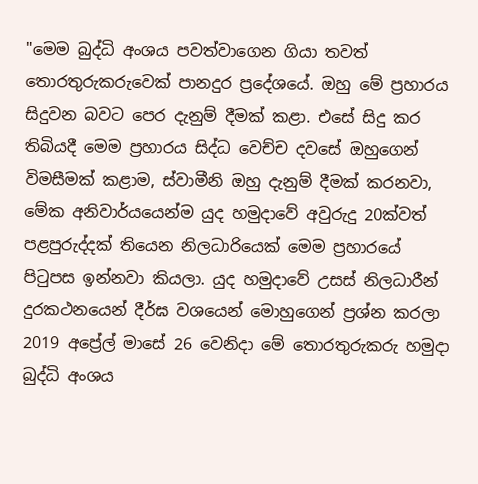"මෙම බුද්ධි අංශය පවත්වාගෙන ගියා තවත් තොරතුරුකරුවෙක් පානදුර ප්‍රදේශයේ. ඔහු මේ ප්‍රහාරය සිදුවන බවට පෙර දැනුම් දීමක් කළා. එසේ සිදු කර තිබියදී මෙම ප්‍රහාරය සිද්ධ වෙච්ච දවසේ ඔහුගෙන් විමසීමක් කළාම, ස්වාමීනි ඔහු දැනුම් දීමක් කරනවා, මේක අනිවාර්යයෙන්ම යුද හමුදාවේ අවුරුදු 20ක්වත් පළපුරුද්දක් තියෙන නිලධාරියෙක් මෙම ප්‍රහාරයේ පිටුපස ඉන්නවා කියලා. යුද හමුදාවේ උසස් නිලධාරීන් දුරකථනයෙන් දීර්ඝ වශයෙන් මොහුගෙන් ප්‍රශ්න කරලා 2019 අප්‍රේල් මාසේ 26 වෙනිදා මේ තොරතුරුකරු හමුදා බුද්ධි අංශය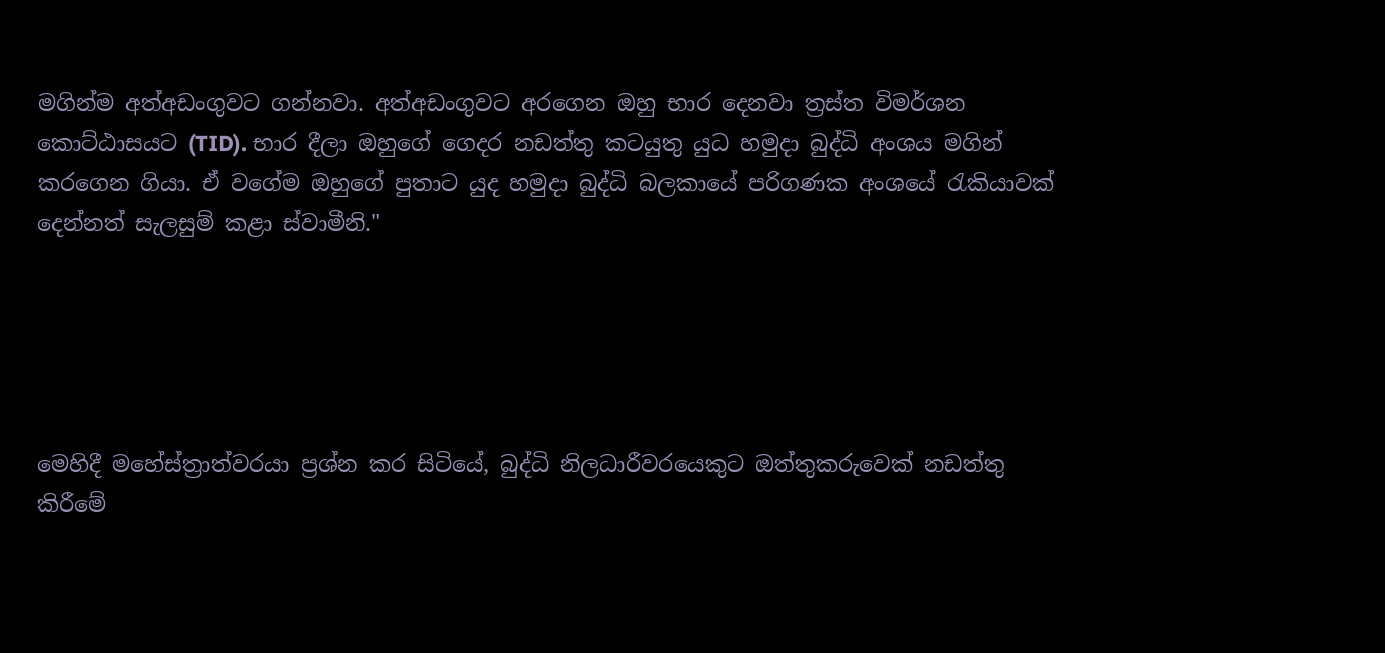මගින්ම අත්අඩංගුවට ගන්නවා. අත්අඩංගුවට අරගෙන ඔහු භාර දෙනවා ත්‍රස්ත විමර්ශන කොට්ඨාසයට (TID). භාර දීලා ඔහුගේ ගෙදර නඩත්තු කටයුතු යුධ හමුදා බුද්ධි අංශය මගින් කරගෙන ගියා. ඒ වගේම ඔහුගේ පුතාට යුද හමුදා බුද්ධි බලකායේ පරිගණක අංශයේ රැකියාවක් දෙන්නත් සැලසුම් කළා ස්වාමීනි."





මෙහිදී මහේස්ත්‍රාත්වරයා ප්‍රශ්න කර සිටියේ, බුද්ධි නිලධාරීවරයෙකුට ඔත්තුකරුවෙක් නඩත්තු කිරීමේ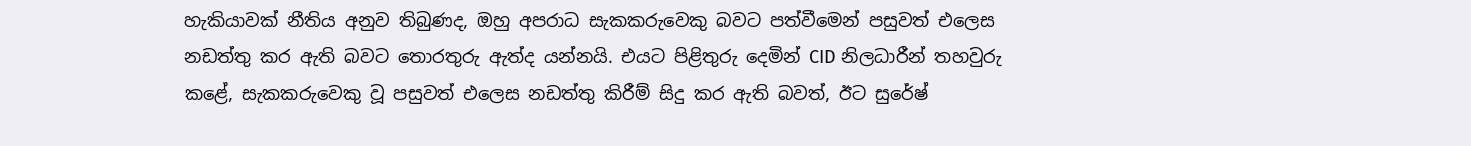හැකියාවක් නීතිය අනුව තිබුණද, ඔහු අපරාධ සැකකරුවෙකු බවට පත්වීමෙන් පසුවත් එලෙස නඩත්තු කර ඇති බවට තොරතුරු ඇත්ද යන්නයි. එයට පිළිතුරු දෙමින් CID නිලධාරීන් තහවුරු කළේ, සැකකරුවෙකු වූ පසුවත් එලෙස නඩත්තු කිරීම් සිදු කර ඇති බවත්, ඊට සුරේෂ්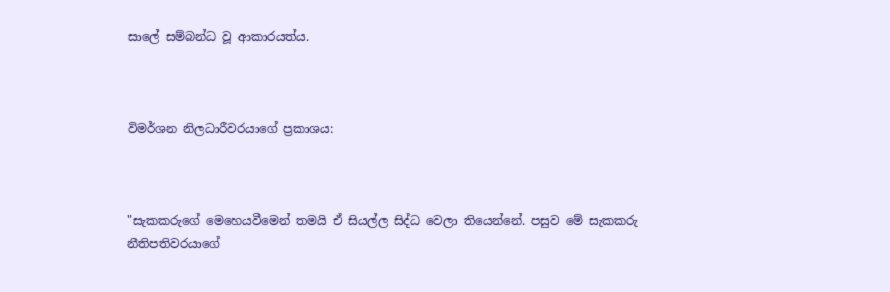සාලේ සම්බන්ධ වූ ආකාරයත්ය.



විමර්ශන නිලධාරීවරයාගේ ප්‍රකාශය:



"සැකකරුගේ මෙහෙයවීමෙන් තමයි ඒ සියල්ල සිද්ධ වෙලා තියෙන්නේ. පසුව මේ සැකකරු නීතිපතිවරයාගේ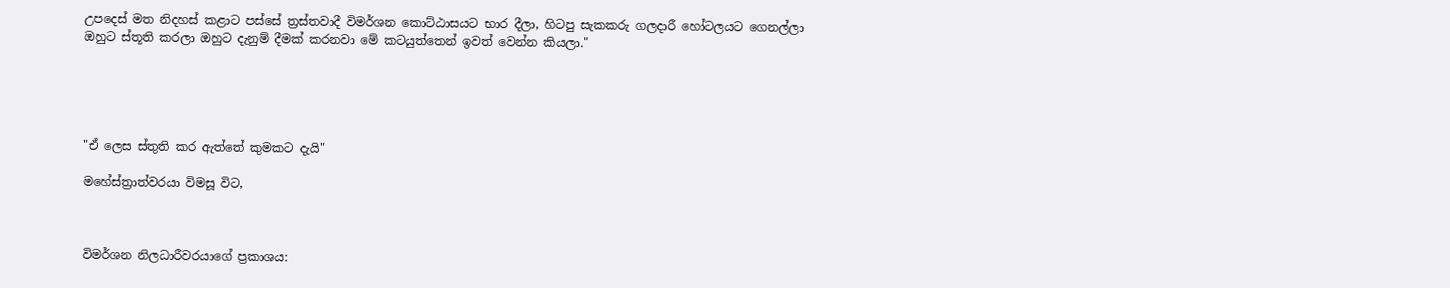උපදෙස් මත නිදහස් කළාට පස්සේ ත්‍රස්තවාදී විමර්ශන කොට්ඨාසයට භාර දීලා, හිටපු සැකකරු ගලදාරී හෝටලයට ගෙනල්ලා ඔහුට ස්තූති කරලා ඔහුට දැනුම් දීමක් කරනවා මේ කටයුත්තෙන් ඉවත් වෙන්න කියලා."





"ඒ ලෙස ස්තුති කර ඇත්තේ කුමකට දැයි"

මහේස්ත්‍රාත්වරයා විමසූ විට,



විමර්ශන නිලධාරීවරයාගේ ප්‍රකාශය: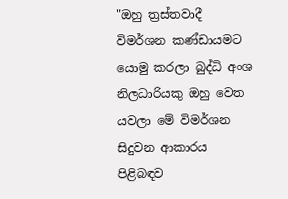"ඔහු ත්‍රස්තවාදී විමර්ශන කණ්ඩායමට යොමු කරලා බුද්ධි අංශ නිලධාරියකු ඔහු වෙත යවලා මේ විමර්ශන සිදුවන ආකාරය පිළිබඳව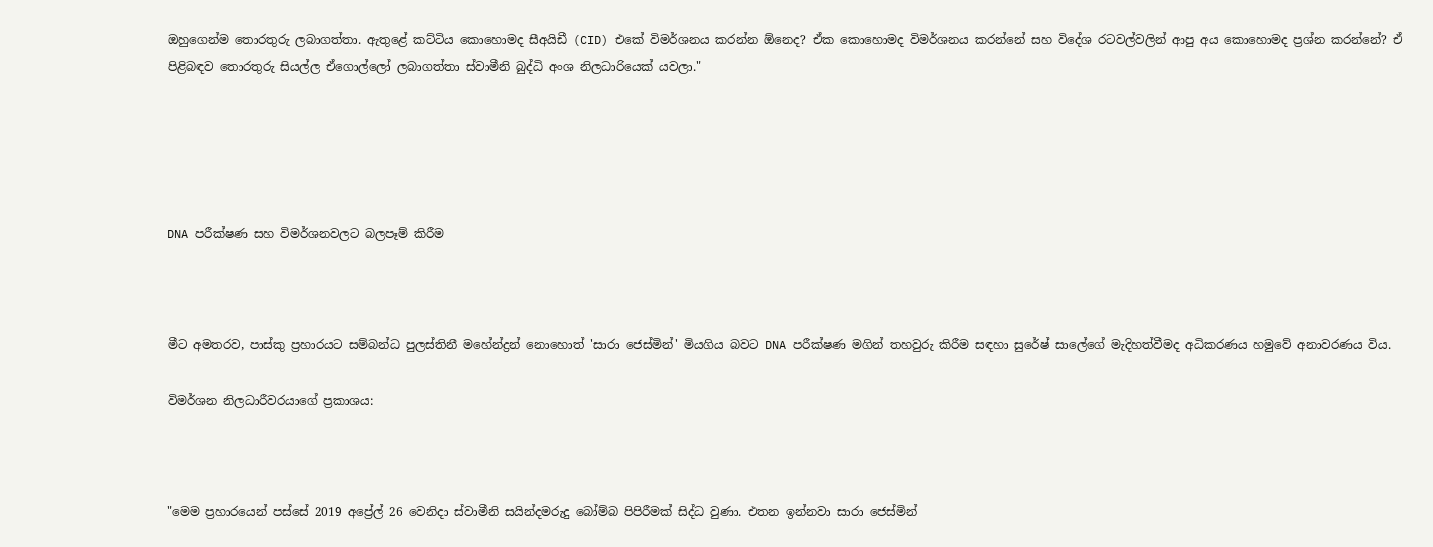ඔහුගෙන්ම තොරතුරු ලබාගත්තා. ඇතුළේ කට්ටිය කොහොමද සීඅයිඩී (CID) එකේ විමර්ශනය කරන්න ඕනෙද? ඒක කොහොමද විමර්ශනය කරන්නේ සහ විදේශ රටවල්වලින් ආපු අය කොහොමද ප්‍රශ්න කරන්නේ? ඒ පිළිබඳව තොරතුරු සියල්ල ඒගොල්ලෝ ලබාගත්තා ස්වාමීනි බුද්ධි අංශ නිලධාරියෙක් යවලා."





DNA පරීක්ෂණ සහ විමර්ශනවලට බලපෑම් කිරීම



මීට අමතරව, පාස්කු ප්‍රහාරයට සම්බන්ධ පුලස්තිනී මහේන්ද්‍රන් නොහොත් 'සාරා ජෙස්මින්' මියගිය බවට DNA පරීක්ෂණ මගින් තහවුරු කිරීම සඳහා සුරේෂ් සාලේගේ මැදිහත්වීමද අධිකරණය හමුවේ අනාවරණය විය.

විමර්ශන නිලධාරීවරයාගේ ප්‍රකාශය:



"මෙම ප්‍රහාරයෙන් පස්සේ 2019 අප්‍රේල් 26 වෙනිදා ස්වාමීනි සයින්දමරුදු බෝම්බ පිපිරීමක් සිද්ධ වුණා. එතන ඉන්නවා සාරා ජෙස්මින්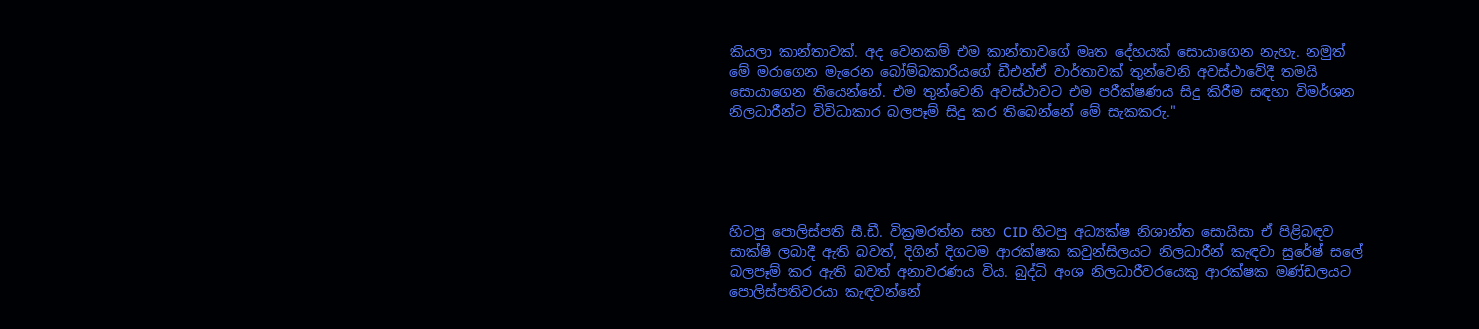කියලා කාන්තාවක්. අද වෙනකම් එම කාන්තාවගේ මෘත දේහයක් සොයාගෙන නැහැ. නමුත් මේ මරාගෙන මැරෙන බෝම්බකාරියගේ ඩීඑන්ඒ වාර්තාවක් තුන්වෙනි අවස්ථාවේදී තමයි සොයාගෙන තියෙන්නේ. එම තුන්වෙනි අවස්ථාවට එම පරීක්ෂණය සිදු කිරීම සඳහා විමර්ශන නිලධාරීන්ට විවිධාකාර බලපෑම් සිදු කර තිබෙන්නේ මේ සැකකරු."





හිටපු පොලිස්පති සී.ඩී. වික්‍රමරත්න සහ CID හිටපු අධ්‍යක්ෂ නිශාන්ත සොයිසා ඒ පිළිබඳව සාක්ෂි ලබාදී ඇති බවත්, දිගින් දිගටම ආරක්ෂක කවුන්සිලයට නිලධාරීන් කැඳවා සුරේෂ් සලේ බලපෑම් කර ඇති බවත් අනාවරණය විය. බුද්ධි අංශ නිලධාරීවරයෙකු ආරක්ෂක මණ්ඩලයට පොලිස්පතිවරයා කැඳවන්නේ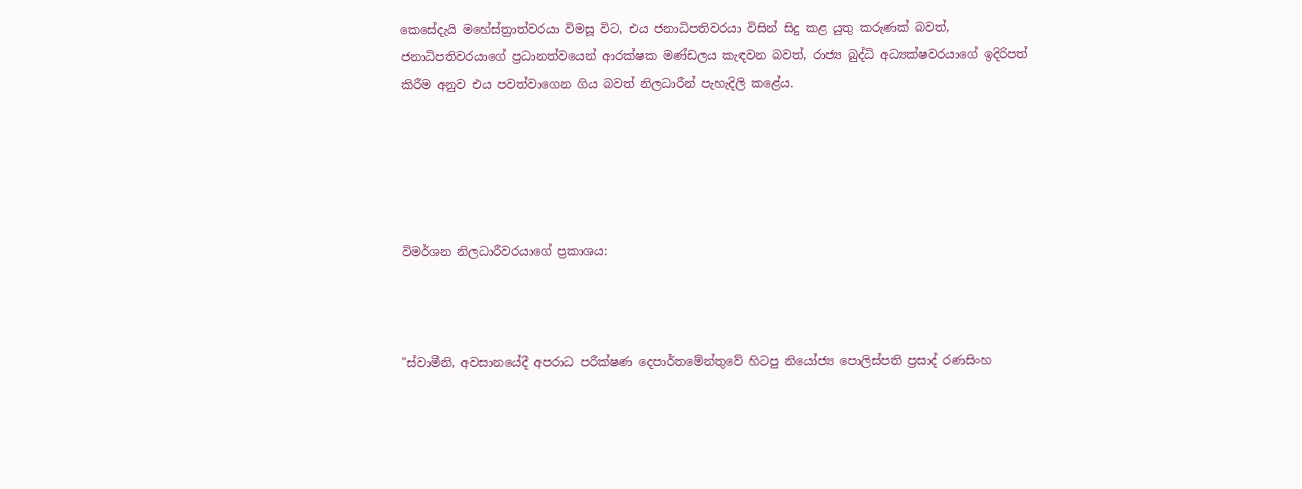කෙසේදැයි මහේස්ත්‍රාත්වරයා විමසූ විට, එය ජනාධිපතිවරයා විසින් සිදු කළ යුතු කරුණක් බවත්, ජනාධිපතිවරයාගේ ප්‍රධානත්වයෙන් ආරක්ෂක මණ්ඩලය කැඳවන බවත්, රාජ්‍ය බුද්ධි අධ්‍යක්ෂවරයාගේ ඉදිරිපත් කිරීම අනුව එය පවත්වාගෙන ගිය බවත් නිලධාරීන් පැහැදිලි කළේය.





විමර්ශන නිලධාරීවරයාගේ ප්‍රකාශය:



"ස්වාමීනි, අවසානයේදී අපරාධ පරීක්ෂණ දෙපාර්තමේන්තුවේ හිටපු නියෝජ්‍ය පොලිස්පති ප්‍රසාද් රණසිංහ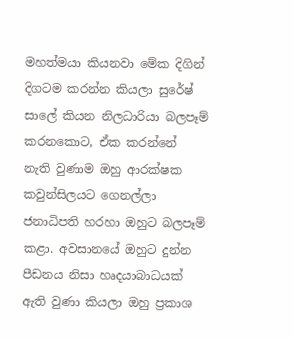මහත්මයා කියනවා මේක දිගින් දිගටම කරන්න කියලා සුරේෂ් සාලේ කියන නිලධාරියා බලපෑම් කරනකොට, ඒක කරන්නේ නැති වුණාම ඔහු ආරක්ෂක කවුන්සිලයට ගෙනල්ලා ජනාධිපති හරහා ඔහුට බලපෑම් කළා. අවසානයේ ඔහුට දුන්න පීඩනය නිසා හෘදයාබාධයක් ඇති වුණා කියලා ඔහු ප්‍රකාශ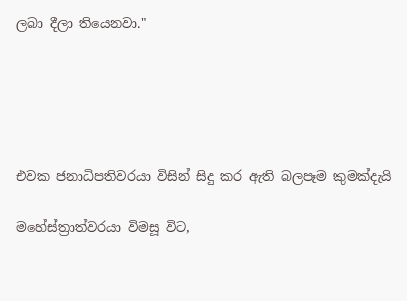ලබා දීලා තියෙනවා."





එවක ජනාධිපතිවරයා විසින් සිදු කර ඇති බලපෑම කුමක්දැයි

මහේස්ත්‍රාත්වරයා විමසූ විට,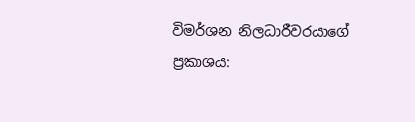විමර්ශන නිලධාරීවරයාගේ ප්‍රකාශය: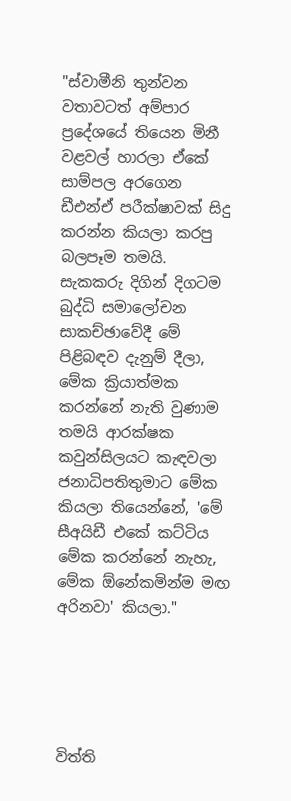"ස්වාමීනි තුන්වන වතාවටත් අම්පාර ප්‍රදේශයේ තියෙන මිනී වළවල් හාරලා ඒකේ සාම්පල අරගෙන ඩීඑන්ඒ පරීක්ෂාවක් සිදු කරන්න කියලා කරපු බලපෑම තමයි. සැකකරු දිගින් දිගටම බුද්ධි සමාලෝචන සාකච්ඡාවේදී මේ පිළිබඳව දැනුම් දීලා, මේක ක්‍රියාත්මක කරන්නේ නැති වුණාම තමයි ආරක්ෂක කවුන්සිලයට කැඳවලා ජනාධිපතිතුමාට මේක කියලා තියෙන්නේ, 'මේ සීඅයිඩී එකේ කට්ටිය මේක කරන්නේ නැහැ, මේක ඕනේකමින්ම මඟ අරිනවා' කියලා."





විත්ති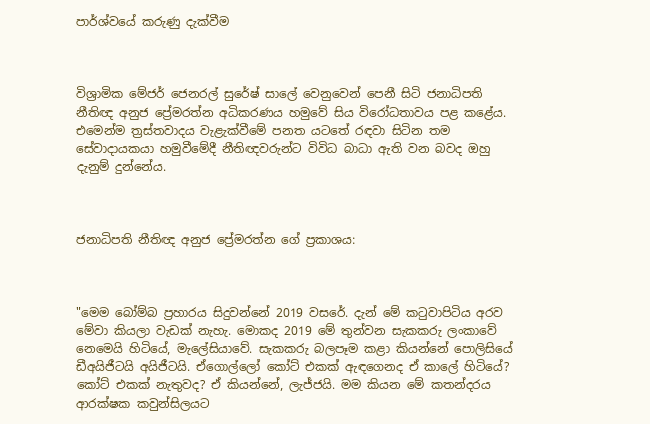පාර්ශ්වයේ කරුණු දැක්වීම



විශ්‍රාමික මේජර් ජෙනරල් සුරේෂ් සාලේ වෙනුවෙන් පෙනී සිටි ජනාධිපති නීතිඥ අනුජ ප්‍රේමරත්න අධිකරණය හමුවේ සිය විරෝධතාවය පළ කළේය. එමෙන්ම ත්‍රස්තවාදය වැළැක්වීමේ පනත යටතේ රඳවා සිටින තම සේවාදායකයා හමුවීමේදී නීතිඥවරුන්ට විවිධ බාධා ඇති වන බවද ඔහු දැනුම් දුන්නේය.



ජනාධිපති නීතිඥ අනුජ ප්‍රේමරත්න ගේ ප්‍රකාශය:



"මෙම බෝම්බ ප්‍රහාරය සිදුවන්නේ 2019 වසරේ. දැන් මේ කටුවාපිටිය අරව මේවා කියලා වැඩක් නැහැ. මොකද 2019 මේ තුන්වන සැකකරු ලංකාවේ නෙමෙයි හිටියේ, මැලේසියාවේ. සැකකරු බලපෑම කළා කියන්නේ පොලිසියේ ඩීඅයිජීටයි අයිජීටයි. ඒගොල්ලෝ කෝට් එකක් ඇඳගෙනද ඒ කාලේ හිටියේ? කෝට් එකක් නැතුවද? ඒ කියන්නේ, ලැජ්ජයි. මම කියන මේ කතන්දරය ආරක්ෂක කවුන්සිලයට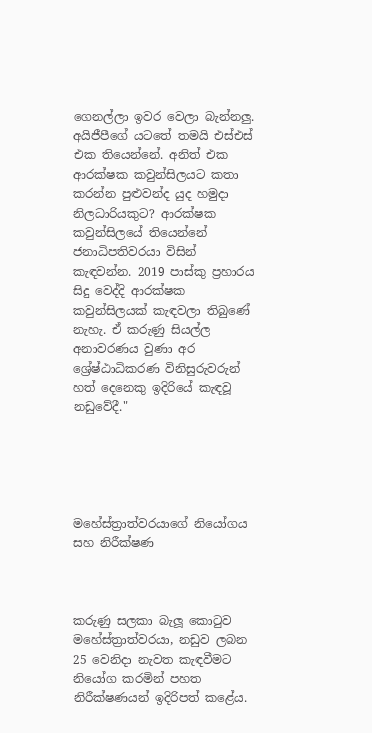ගෙනල්ලා ඉවර වෙලා බැන්නලු. අයිජීපීගේ යටතේ තමයි එස්එස් එක තියෙන්නේ. අනිත් එක ආරක්ෂක කවුන්සිලයට කතා කරන්න පුළුවන්ද යුද හමුදා නිලධාරියකුට? ආරක්ෂක කවුන්සිලයේ තියෙන්නේ ජනාධිපතිවරයා විසින් කැඳවන්න. 2019 පාස්කු ප්‍රහාරය සිදු වෙද්දි ආරක්ෂක කවුන්සිලයක් කැඳවලා තිබුණේ නැහැ. ඒ කරුණු සියල්ල අනාවරණය වුණා අර ශ්‍රේෂ්ඨාධිකරණ විනිසුරුවරුන් හත් දෙනෙකු ඉදිරියේ කැඳවූ නඩුවේදී."





මහේස්ත්‍රාත්වරයාගේ නියෝගය සහ නිරීක්ෂණ



කරුණු සලකා බැලූ කොටුව මහේස්ත්‍රාත්වරයා, නඩුව ලබන 25 වෙනිදා නැවත කැඳවීමට නියෝග කරමින් පහත නිරීක්ෂණයන් ඉදිරිපත් කළේය.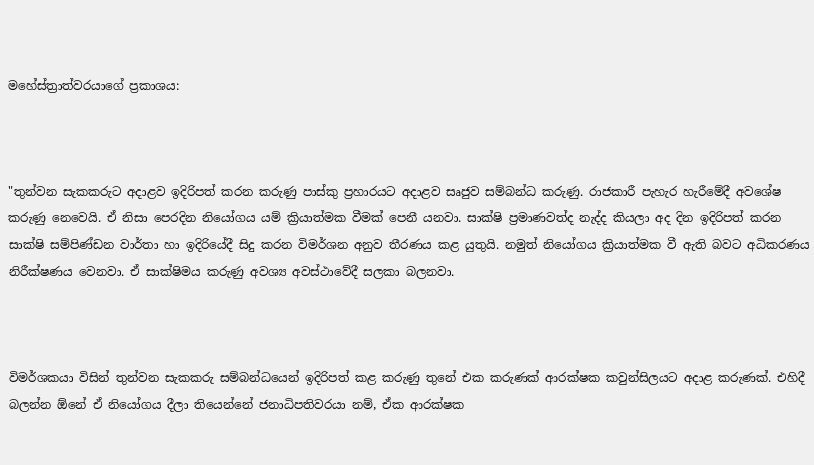මහේස්ත්‍රාත්වරයාගේ ප්‍රකාශය:



"තුන්වන සැකකරුට අදාළව ඉදිරිපත් කරන කරුණු පාස්කු ප්‍රහාරයට අදාළව සෘජුව සම්බන්ධ කරුණු. රාජකාරී පැහැර හැරීමේදී අවශේෂ කරුණු නෙවෙයි. ඒ නිසා පෙරදින නියෝගය යම් ක්‍රියාත්මක වීමක් පෙනී යනවා. සාක්ෂි ප්‍රමාණවත්ද නැද්ද කියලා අද දින ඉදිරිපත් කරන සාක්ෂි සම්පිණ්ඩන වාර්තා හා ඉදිරියේදී සිදු කරන විමර්ශන අනුව තීරණය කළ යුතුයි. නමුත් නියෝගය ක්‍රියාත්මක වී ඇති බවට අධිකරණය නිරීක්ෂණය වෙනවා. ඒ සාක්ෂිමය කරුණු අවශ්‍ය අවස්ථාවේදී සලකා බලනවා.



විමර්ශකයා විසින් තුන්වන සැකකරු සම්බන්ධයෙන් ඉදිරිපත් කළ කරුණු තුනේ එක කරුණක් ආරක්ෂක කවුන්සිලයට අදාළ කරුණක්. එහිදී බලන්න ඕනේ ඒ නියෝගය දීලා තියෙන්නේ ජනාධිපතිවරයා නම්, ඒක ආරක්ෂක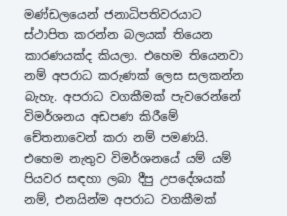මණ්ඩලයෙන් ජනාධිපතිවරයාට ස්ථාපිත කරන්න බලයක් තියෙන කාරණයක්ද කියලා. එහෙම තියෙනවා නම් අපරාධ කරුණක් ලෙස සලකන්න බැහැ. අපරාධ වගකීමක් පැවරෙන්නේ විමර්ශනය අඩපණ කිරීමේ චේතනාවෙන් කරා නම් පමණයි. එහෙම නැතුව විමර්ශනයේ යම් යම් පියවර සඳහා ලබා දීපු උපදේශයක් නම්, එනයින්ම අපරාධ වගකීමක්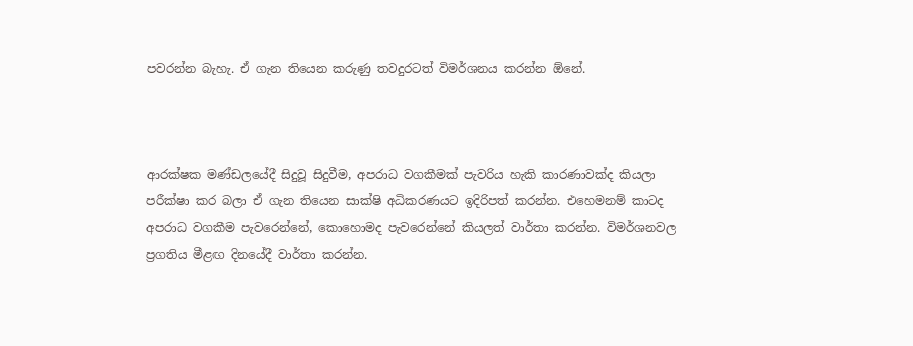පවරන්න බැහැ. ඒ ගැන තියෙන කරුණු තවදුරටත් විමර්ශනය කරන්න ඕනේ.



ආරක්ෂක මණ්ඩලයේදී සිදුවූ සිදුවීම, අපරාධ වගකීමක් පැවරිය හැකි කාරණාවක්ද කියලා පරීක්ෂා කර බලා ඒ ගැන තියෙන සාක්ෂි අධිකරණයට ඉදිරිපත් කරන්න. එහෙමනම් කාටද අපරාධ වගකීම පැවරෙන්නේ, කොහොමද පැවරෙන්නේ කියලත් වාර්තා කරන්න. විමර්ශනවල ප්‍රගතිය මීළඟ දිනයේදී වාර්තා කරන්න.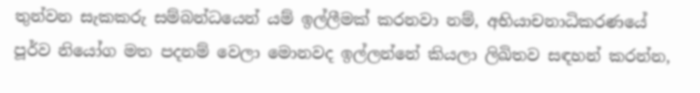තුන්වන සැකකරු සම්බන්ධයෙන් යම් ඉල්ලීමක් කරනවා නම්, අභියාචනාධිකරණයේ පූර්ව නියෝග මත පදනම් වෙලා මොනවද ඉල්ලන්නේ කියලා ලිඛිතව සඳහන් කරන්න,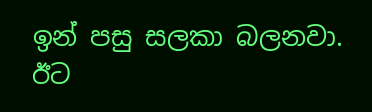ඉන් පසු සලකා බලනවා. ඊට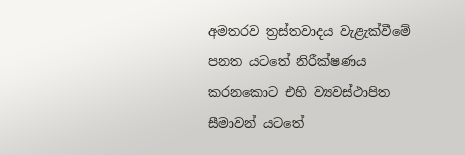අමතරව ත්‍රස්තවාදය වැළැක්වීමේ පනත යටතේ නිරීක්ෂණය කරනකොට එහි ව්‍යවස්ථාපිත සීමාවන් යටතේ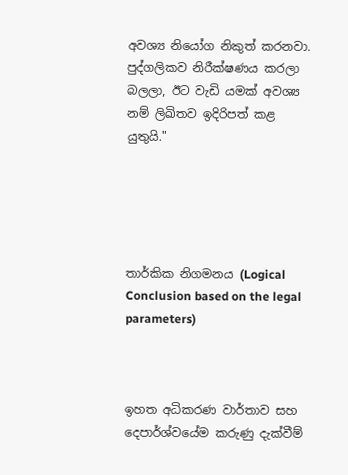අවශ්‍ය නියෝග නිකුත් කරනවා. පුද්ගලිකව නිරීක්ෂණය කරලා බලලා, ඊට වැඩි යමක් අවශ්‍ය නම් ලිඛිතව ඉදිරිපත් කළ යුතුයි."





තාර්කික නිගමනය (Logical Conclusion based on the legal parameters)



ඉහත අධිකරණ වාර්තාව සහ දෙපාර්ශ්වයේම කරුණු දැක්වීම්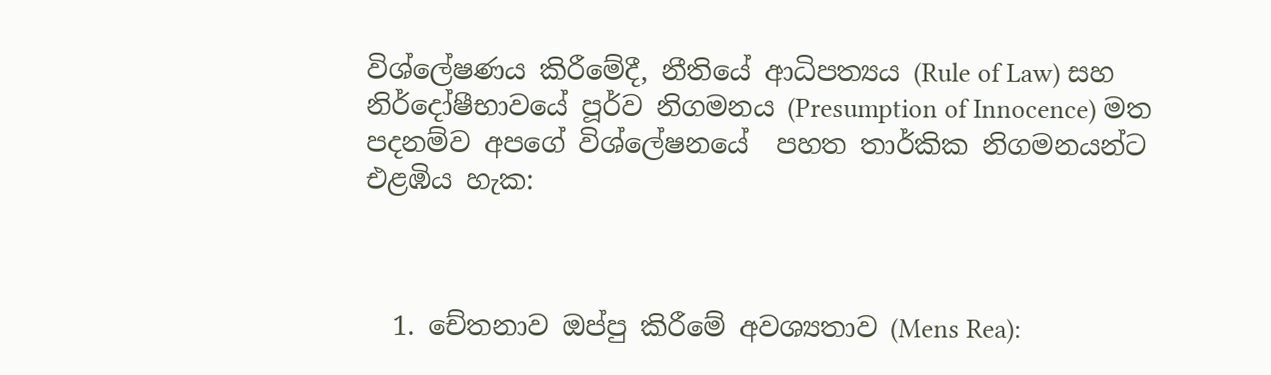විශ්ලේෂණය කිරීමේදී, නීතියේ ආධිපත්‍යය (Rule of Law) සහ නිර්දෝෂීභාවයේ පූර්ව නිගමනය (Presumption of Innocence) මත පදනම්ව අපගේ විශ්ලේෂනයේ  පහත තාර්කික නිගමනයන්ට එළඹිය හැක:



  1. චේතනාව ඔප්පු කිරීමේ අවශ්‍යතාව (Mens Rea):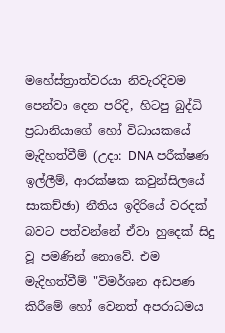මහේස්ත්‍රාත්වරයා නිවැරදිවම පෙන්වා දෙන පරිදි, හිටපු බුද්ධි ප්‍රධානියාගේ හෝ විධායකයේ මැදිහත්වීම් (උදා: DNA පරීක්ෂණ ඉල්ලීම්, ආරක්ෂක කවුන්සිලයේ සාකච්ඡා) නීතිය ඉදිරියේ වරදක් බවට පත්වන්නේ ඒවා හුදෙක් සිදු වූ පමණින් නොවේ. එම මැදිහත්වීම් "විමර්ශන අඩපණ කිරීමේ හෝ වෙනත් අපරාධමය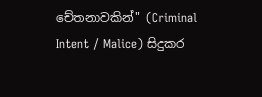චේතනාවකින්" (Criminal Intent / Malice) සිදුකර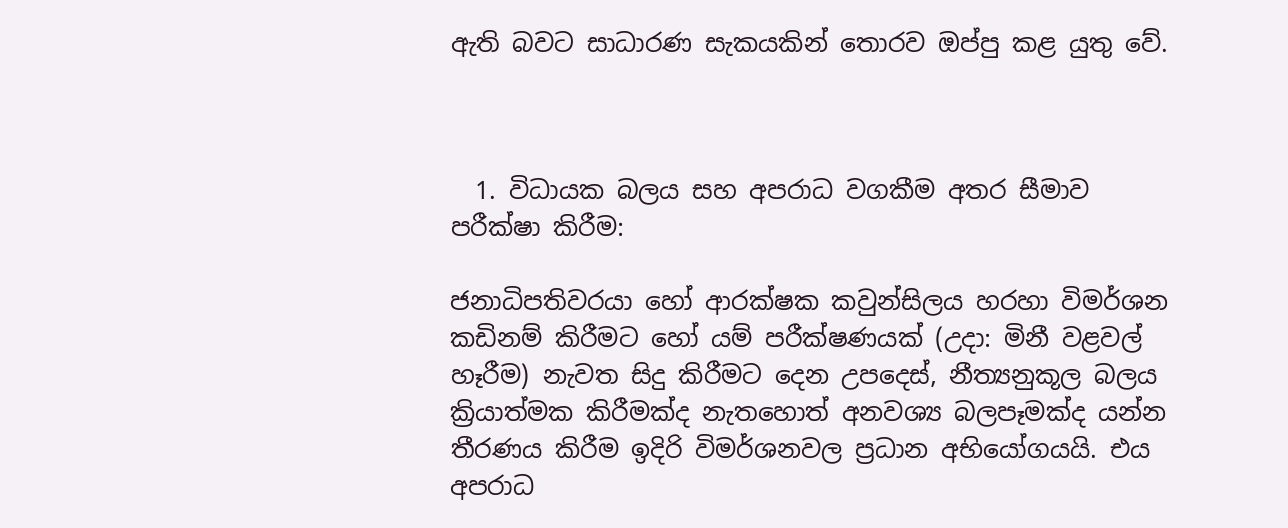ඇති බවට සාධාරණ සැකයකින් තොරව ඔප්පු කළ යුතු වේ.



  1. විධායක බලය සහ අපරාධ වගකීම අතර සීමාව පරීක්ෂා කිරීම:

ජනාධිපතිවරයා හෝ ආරක්ෂක කවුන්සිලය හරහා විමර්ශන කඩිනම් කිරීමට හෝ යම් පරීක්ෂණයක් (උදා: මිනී වළවල් හෑරීම) නැවත සිදු කිරීමට දෙන උපදෙස්, නීත්‍යනුකූල බලය ක්‍රියාත්මක කිරීමක්ද නැතහොත් අනවශ්‍ය බලපෑමක්ද යන්න තීරණය කිරීම ඉදිරි විමර්ශනවල ප්‍රධාන අභියෝගයයි. එය අපරාධ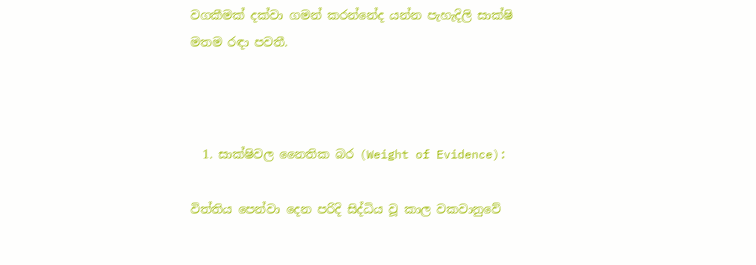වගකීමක් දක්වා ගමන් කරන්නේද යන්න පැහැදිලි සාක්ෂි මතම රඳා පවතී.



  1. සාක්ෂිවල නෛතික බර (Weight of Evidence):

විත්තිය පෙන්වා දෙන පරිදි සිද්ධිය වූ කාල වකවානුවේ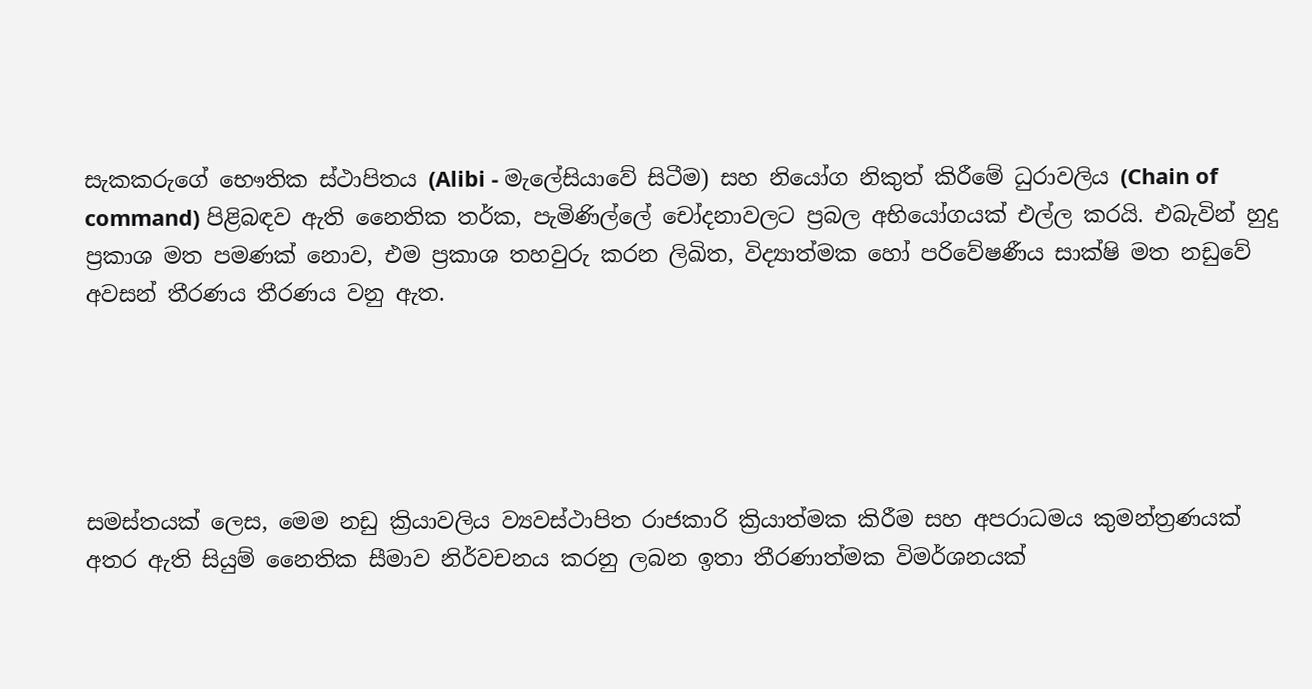සැකකරුගේ භෞතික ස්ථාපිතය (Alibi - මැලේසියාවේ සිටීම) සහ නියෝග නිකුත් කිරීමේ ධුරාවලිය (Chain of command) පිළිබඳව ඇති නෛතික තර්ක, පැමිණිල්ලේ චෝදනාවලට ප්‍රබල අභියෝගයක් එල්ල කරයි. එබැවින් හුදු ප්‍රකාශ මත පමණක් නොව, එම ප්‍රකාශ තහවුරු කරන ලිඛිත, විද්‍යාත්මක හෝ පරිවේෂණීය සාක්ෂි මත නඩුවේ අවසන් තීරණය තීරණය වනු ඇත.





සමස්තයක් ලෙස, මෙම නඩු ක්‍රියාවලිය ව්‍යවස්ථාපිත රාජකාරි ක්‍රියාත්මක කිරීම සහ අපරාධමය කුමන්ත්‍රණයක් අතර ඇති සියුම් නෛතික සීමාව නිර්වචනය කරනු ලබන ඉතා තීරණාත්මක විමර්ශනයක්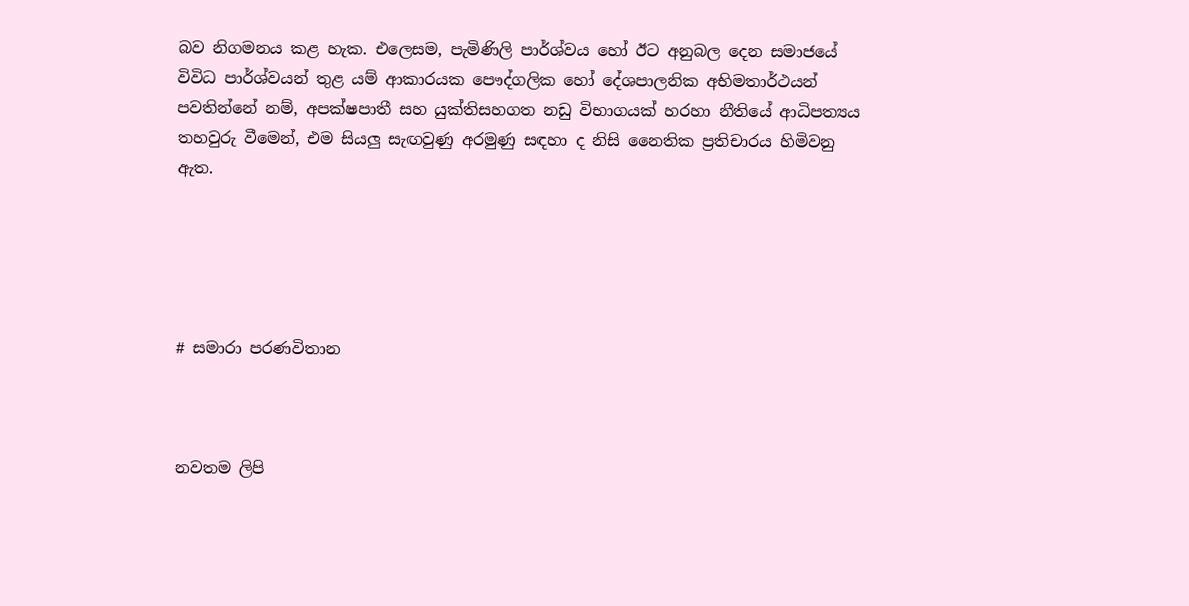බව නිගමනය කළ හැක. එලෙසම, පැමිණිලි පාර්ශ්වය හෝ ඊට අනුබල දෙන සමාජයේ විවිධ පාර්ශ්වයන් තුළ යම් ආකාරයක පෞද්ගලික හෝ දේශපාලනික අභිමතාර්ථයන් පවතින්නේ නම්, අපක්ෂපාතී සහ යුක්තිසහගත නඩු විභාගයක් හරහා නීතියේ ආධිපත්‍යය තහවුරු වීමෙන්, එම සියලු සැඟවුණු අරමුණු සඳහා ද නිසි නෛතික ප්‍රතිචාරය හිමිවනු ඇත.





# සමාරා පරණවිතාන



නවතම ලිපි